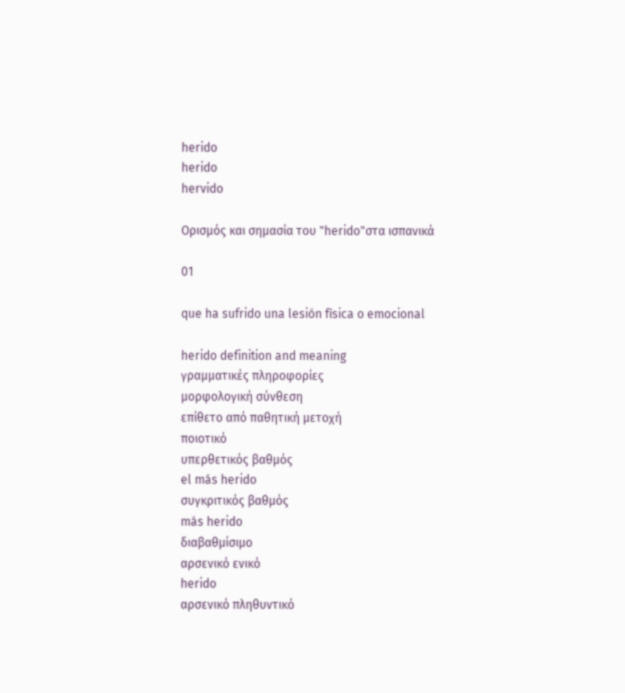herido
herido
hervido

Ορισμός και σημασία του "herido"στα ισπανικά

01

que ha sufrido una lesión física o emocional

herido definition and meaning
γραμματικές πληροφορίες
μορφολογική σύνθεση
επίθετο από παθητική μετοχή
ποιοτικό
υπερθετικός βαθμός
el más herido
συγκριτικός βαθμός
más herido
διαβαθμίσιμο
αρσενικό ενικό
herido
αρσενικό πληθυντικό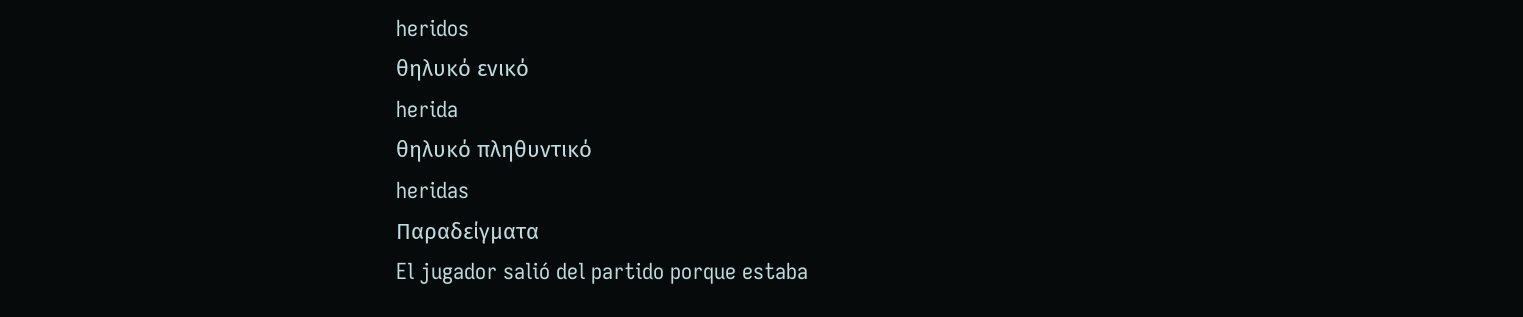heridos
θηλυκό ενικό
herida
θηλυκό πληθυντικό
heridas
Παραδείγματα
El jugador salió del partido porque estaba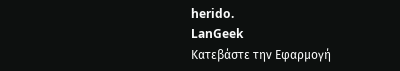herido.
LanGeek
Κατεβάστε την Εφαρμογή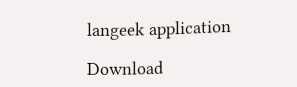langeek application

Download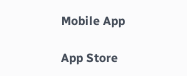Mobile App

App Store